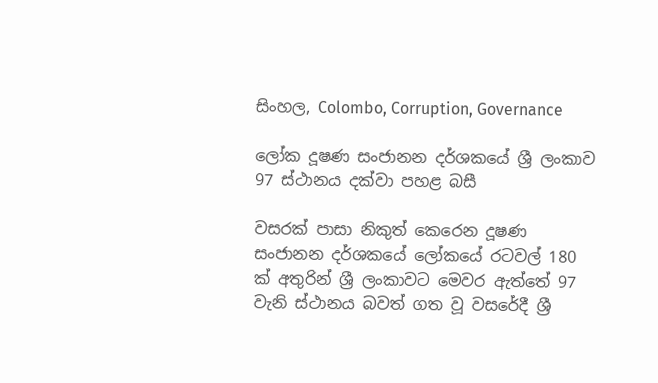සිංහල, Colombo, Corruption, Governance

ලෝක දූෂණ සංජානන දර්ශකයේ ශ්‍රී ලංකාව 97 ස්ථානය දක්වා පහළ බසී

වසරක් පාසා නිකුත් කෙරෙන දූෂණ සංජානන දර්ශකයේ ලෝකයේ රටවල් 180 ක් අතුරින් ශ්‍රී ලංකාවට මෙවර ඇත්තේ 97 වැනි ස්ථානය බවත් ගත වූ වසරේදී ශ්‍රී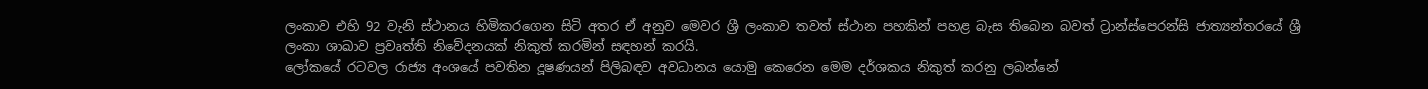ලංකාව එහි 92 වැනි ස්ථානය හිමිකරගෙන සිටි අතර ඒ අනුව මෙවර ශ්‍රී ලංකාව තවත් ස්ථාන පහකින් පහළ බැස තිබෙන බවත් ට්‍රාන්ස්පෙරන්සි ජාත්‍යන්තරයේ ශ්‍රී ලංකා ශාඛාව ප්‍රවෘත්ති නිවේදනයක් නිකුත් කරමින් සඳහන් කරයි.
ලෝකයේ රටවල රාජ්‍ය අංශයේ පවතින දූෂණයන් පිලිබඳව අවධානය යොමු කෙරෙන මෙම දර්ශකය නිකුත් කරනු ලබන්නේ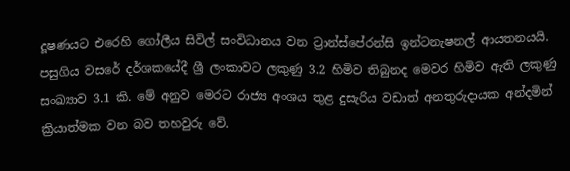දූෂණයට එරෙහි ගෝලීය සිවිල් සංවිධානය වන ට්‍රාන්ස්පේරන්සි ඉන්ටනැෂනල් ආයතනයයි. පසුගිය වසරේ දර්ශකයේදී ශ්‍රී ලංකාවට ලකුණු 3.2 හිමිව තිබුනද මෙවර හිමිව ඇති ලකුණු සංඛ්‍යාව 3.1 කි. මේ අනුව මෙරට රාජ්‍ය අංශය තුළ දුසැරිය වඩාත් අනතුරුදායක අන්දමින් ක්‍රියාත්මක වන බව තහවුරු වේ.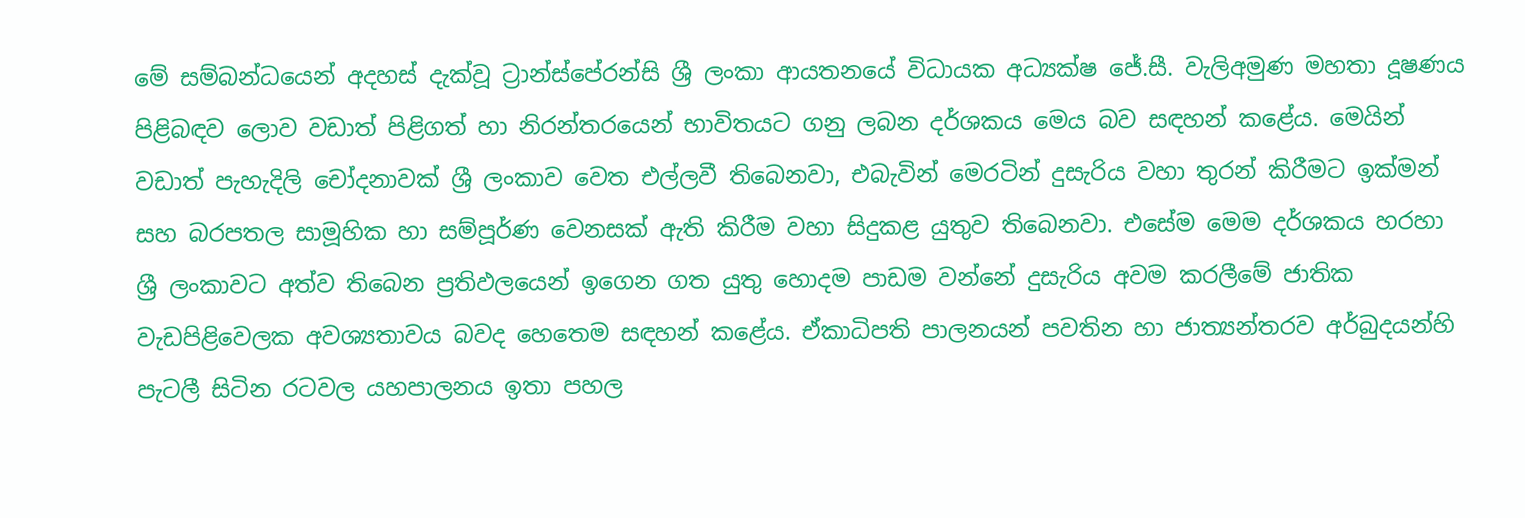මේ සම්බන්ධයෙන් අදහස් දැක්වූ ට්‍රාන්ස්පේරන්සි ශ්‍රී ලංකා ආයතනයේ විධායක අධ්‍යක්ෂ ජේ.සී. වැලිඅමුණ මහතා දූෂණය පිළිබඳව ලොව වඩාත් පිළිගත් හා නිරන්තරයෙන් භාවිතයට ගනු ලබන දර්ශකය මෙය බව සඳහන් කළේය. මෙයින් වඩාත් පැහැදිලි චෝදනාවක් ශ්‍රී ලංකාව වෙත එල්ලවී තිබෙනවා, එබැවින් මෙරටින් දුසැරිය වහා තුරන් කිරීමට ඉක්මන් සහ බරපතල සාමූහික හා සම්පූර්ණ වෙනසක් ඇති කිරීම වහා සිදුකළ යුතුව තිබෙනවා. එසේම මෙම දර්ශකය හරහා ශ්‍රී ලංකාවට අත්ව තිබෙන ප්‍රතිඵලයෙන් ඉගෙන ගත යුතු හොදම පාඩම වන්නේ දුසැරිය අවම කරලීමේ ජාතික වැඩපිළිවෙලක අවශ්‍යතාවය බවද හෙතෙම සඳහන් කළේය. ඒකාධිපති පාලනයන් පවතින හා ජාත්‍යන්තරව අර්බුදයන්හි පැටලී සිටින රටවල යහපාලනය ඉතා පහල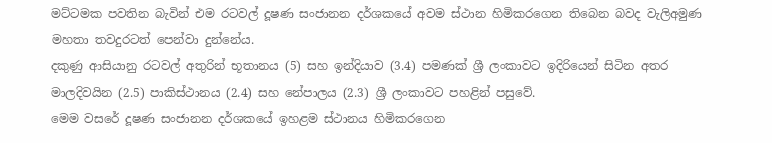මට්ටමක පවතින බැවින් එම රටවල් දූෂණ සංජානන දර්ශකයේ අවම ස්ථාන හිමිකරගෙන තිබෙන බවද වැලිඅමුණ මහතා තවදුරටත් පෙන්වා දුන්නේය.
දකුණු ආසියානු රටවල් අතුරින් භූතානය (5) සහ ඉන්දියාව (3.4) පමණක් ශ්‍රී ලංකාවට ඉදිරියෙන් සිටින අතර මාලදිවයින (2.5) පාකිස්ථානය (2.4) සහ නේපාලය (2.3) ශ්‍රී ලංකාවට පහළින් පසුවේ.
මෙම වසරේ දූෂණ සංජානන දර්ශකයේ ඉහළම ස්ථානය හිමිකරගෙන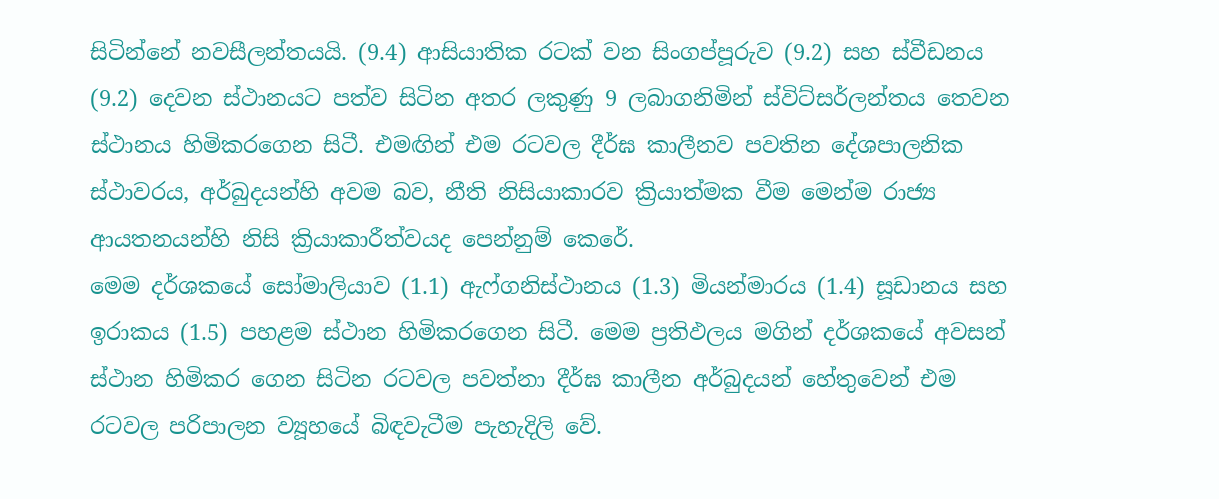සිටින්නේ නවසීලන්තයයි. (9.4) ආසියාතික රටක් වන සිංගප්පූරුව (9.2) සහ ස්වීඩනය (9.2) දෙවන ස්ථානයට පත්ව සිටින අතර ලකුණු 9 ලබාගනිමින් ස්විට්සර්ලන්තය තෙවන ස්ථානය හිමිකරගෙන සිටී. එමඟින් එම රටවල දීර්ඝ කාලීනව පවතින දේශපාලනික ස්ථාවරය, අර්බුදයන්හි අවම බව, නීති නිසියාකාරව ක්‍රියාත්මක වීම මෙන්ම රාජ්‍ය ආයතනයන්හි නිසි ක්‍රියාකාරීත්වයද පෙන්නුම් කෙරේ.
මෙම දර්ශකයේ සෝමාලියාව (1.1) ඇෆ්ගනිස්ථානය (1.3) මියන්මාරය (1.4) සූඩානය සහ ඉරාකය (1.5) පහළම ස්ථාන හිමිකරගෙන සිටී. මෙම ප්‍රතිඵලය මගින් දර්ශකයේ අවසන් ස්ථාන හිමිකර ගෙන සිටින රටවල පවත්නා දීර්ඝ කාලීන අර්බුදයන් හේතුවෙන් එම රටවල පරිපාලන ව්‍යූහයේ බිඳවැටීම පැහැදිලි වේ.